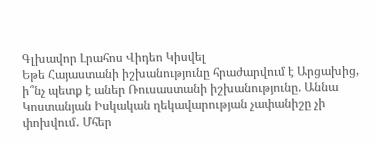Գլխավոր Լրահոս Վիդեո Կիսվել
Եթե Հայաստանի իշխանությունը հրաժարվում է Արցախից, ի՞նչ պետք է աներ Ռուսաստանի իշխանությունը. Աննա Կոստանյան Իսկական ղեկավարության չափանիշը չի փոխվում․ Մհեր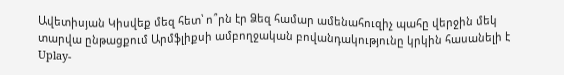Ավետիսյան Կիսվեք մեզ հետ՝ ո՞րն էր Ձեզ համար ամենահուզիչ պահը վերջին մեկ տարվա ընթացքում Արմֆլիքսի ամբողջական բովանդակությունը կրկին հասանելի է Uplay-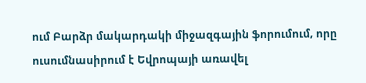ում Բարձր մակարդակի միջազգային ֆորումում, որը ուսումնասիրում է Եվրոպայի առավել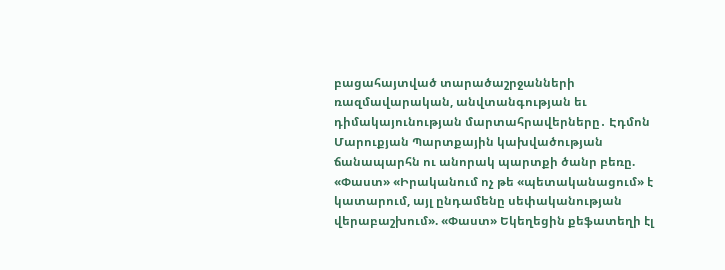բացահայտված տարածաշրջանների ռազմավարական, անվտանգության եւ դիմակայունության մարտահրավերները․ Էդմոն Մարուքյան Պարտքային կախվածության ճանապարհն ու անորակ պարտքի ծանր բեռը. «Փաստ» «Իրականում ոչ թե «պետականացում» է կատարում, այլ ընդամենը սեփականության վերաբաշխում». «Փաստ» Եկեղեցին քեֆատեղի էլ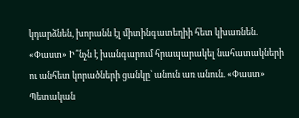կդարձնեն, խորանն էլ միտինգատեղիի հետ կխառնեն. «Փաստ» Ի՞նչն է խանգարում հրապարակել նահատակների ու անհետ կորածների ցանկը՝ անուն առ անուն. «Փաստ» Պետական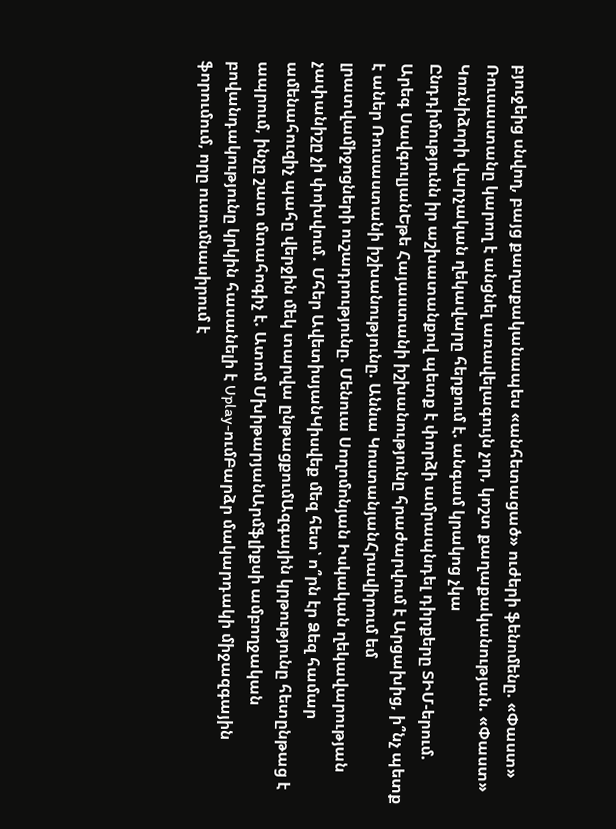բյուջեից սնվող, բայց քաղաքականապես «անհետացած» ուժերի ֆենոմենը. «Փաստ» Ռուսաստանը կարող է անցնել առավելագույն չոր, կոշտ քաղաքականության. «Փաստ» Կոռնիձորի վարչական ղեկավարը հերքում է. անգամ կրակոց չկա
Ընդդիմությունն իր աշխատանքով պետք է փորձի ամրապնդել դիրքերը ՏԻՄ-երում. Արեգ ՍավգուլյանԵթե Հայաստանի իշխանությունը հրաժարվում է Արցախից, ի՞նչ պետք է աներ Ռուսաստանի իշխանությունը. Աննա ԿոստանյանՀրավիրում եմ լրատվամիջոցների ուշադրությունը. Մենուա Սողոմոնյան Իսկական ղեկավարության չափանիշը չի փոխվում․ Մհեր ԱվետիսյանԿիսվեք մեզ հետ՝ ո՞րն էր Ձեզ համար ամենահուզիչ պահը վերջին մեկ տարվա ընթացքումԱզգային կրթությունը հետընթաց է ապրում, ինչը շատ մտահոգիչ է. Ատոմ ՄխիթարյանԱրմֆլիքսի ամբողջական բովանդակությունը կրկին հասանելի է Uplay-ումԲարձր մակարդակի միջազգային ֆորումում, որը ուսումնասիրում է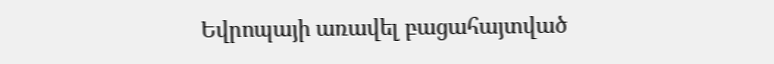Եվրոպայի առավել բացահայտված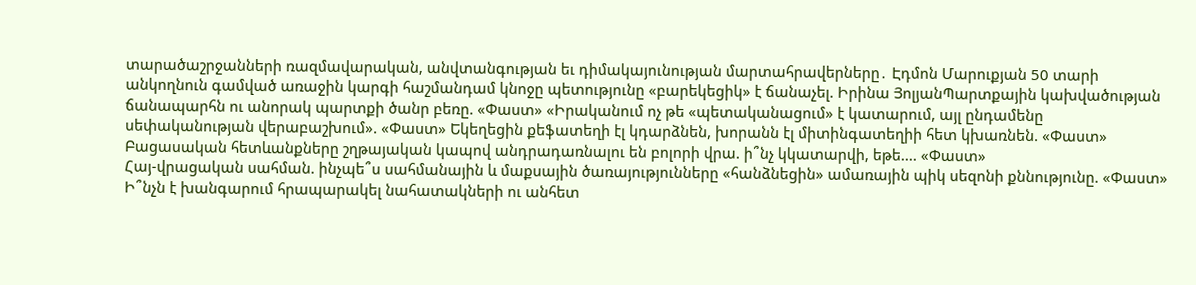տարածաշրջանների ռազմավարական, անվտանգության եւ դիմակայունության մարտահրավերները․ Էդմոն Մարուքյան 50 տարի անկողնուն գամված առաջին կարգի հաշմանդամ կնոջը պետությունը «բարեկեցիկ» է ճանաչել. Իրինա ՅոլյանՊարտքային կախվածության ճանապարհն ու անորակ պարտքի ծանր բեռը. «Փաստ» «Իրականում ոչ թե «պետականացում» է կատարում, այլ ընդամենը սեփականության վերաբաշխում». «Փաստ» Եկեղեցին քեֆատեղի էլ կդարձնեն, խորանն էլ միտինգատեղիի հետ կխառնեն. «Փաստ»
Բացասական հետևանքները շղթայական կապով անդրադառնալու են բոլորի վրա. ի՞նչ կկատարվի, եթե.... «Փաստ»
Հայ-վրացական սահման. ինչպե՞ս սահմանային և մաքսային ծառայությունները «հանձնեցին» ամառային պիկ սեզոնի քննությունը. «Փաստ»
Ի՞նչն է խանգարում հրապարակել նահատակների ու անհետ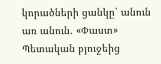կորածների ցանկը՝ անուն առ անուն. «Փաստ» Պետական բյուջեից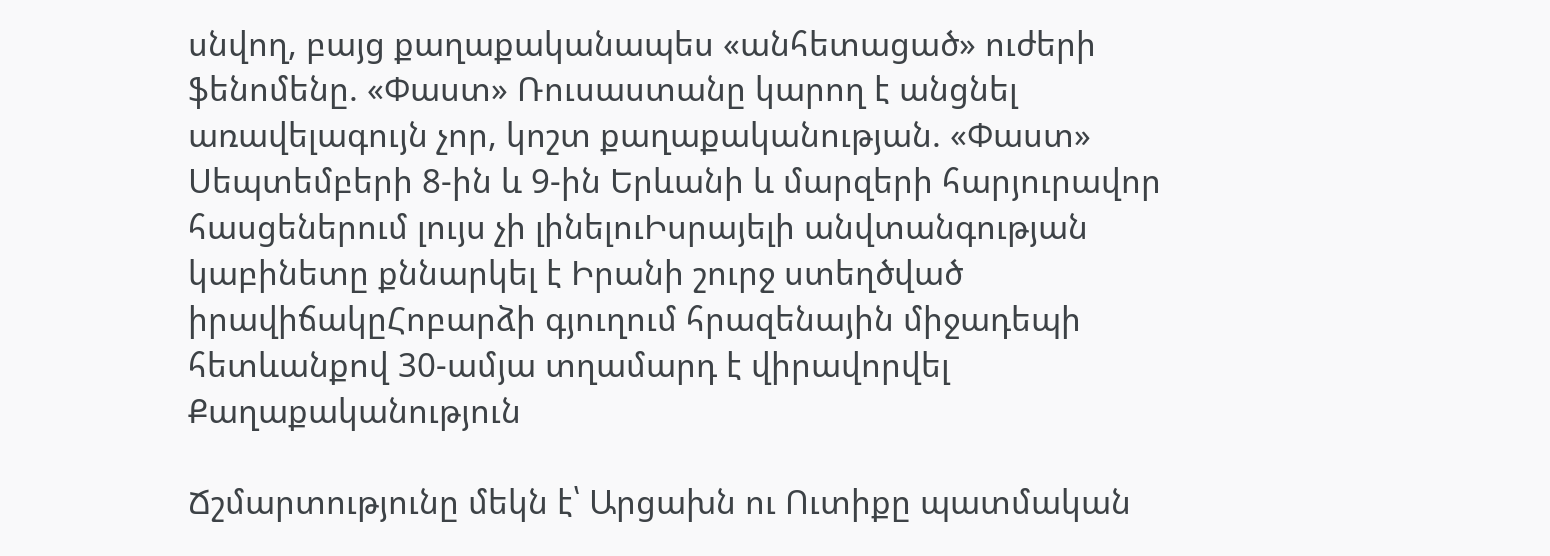սնվող, բայց քաղաքականապես «անհետացած» ուժերի ֆենոմենը. «Փաստ» Ռուսաստանը կարող է անցնել առավելագույն չոր, կոշտ քաղաքականության. «Փաստ» Սեպտեմբերի 8-ին և 9-ին Երևանի և մարզերի հարյուրավոր հասցեներում լույս չի լինելուԻսրայելի անվտանգության կաբինետը քննարկել է Իրանի շուրջ ստեղծված իրավիճակըՀոբարձի գյուղում հրազենային միջադեպի հետևանքով 30-ամյա տղամարդ է վիրավորվել
Քաղաքականություն

Ճշմարտությունը մեկն է՝ Արցախն ու Ուտիքը պատմական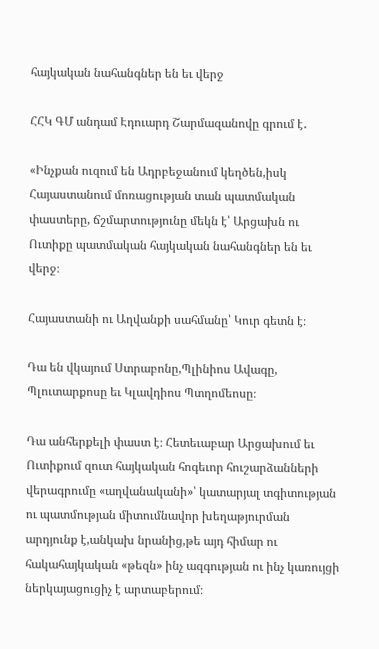հայկական նահանգներ են եւ վերջ

ՀՀԿ ԳՄ անդամ Էդուարդ Շարմազանովը գրում է․

«Ինչքան ուզում են Ադրբեջանում կեղծեն,իսկ Հայաստանում մոռացության տան պատմական փաստերը, ճշմարտությունը մեկն է՝ Արցախն ու Ուտիքը պատմական հայկական նահանգներ են եւ վերջ։

Հայաստանի ու Աղվանքի սահմանը՝ Կուր գետն է։

Դա են վկայում Ստրաբոնը,Պլինիոս Ավագը, Պլուտարքոսը եւ Կլավդիոս Պտղոմեոսը։

Դա անհերքելի փաստ է։ Հետեւաբար Արցախում եւ Ուտիքում զուտ հայկական հոգեւոր հուշարձանների վերագրումը «աղվանականի»՝ կատարյալ տգիտության ու պատմության միտումնավոր խեղաթյուրման արդյունք է,անկախ նրանից,թե այդ հիմար ու հակահայկական «թեզն» ինչ ազգության ու ինչ կառույցի ներկայացուցիչ է արտաբերում։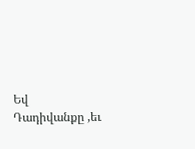Եվ Դադիվանքը ,եւ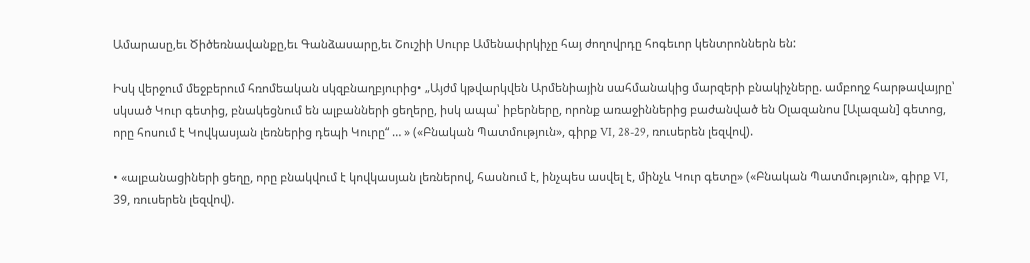Ամարասը,եւ Ծիծեռնավանքը,եւ Գանձասարը,եւ Շուշիի Սուրբ Ամենափրկիչը հայ ժողովրդը հոգեւոր կենտրոններն են:

Իսկ վերջում մեջբերում հռոմեական սկզբնաղբյուրից• „Այժմ կթվարկվեն Արմենիային սահմանակից մարզերի բնակիչները. ամբողջ հարթավայրը՝ սկսած Կուր գետից, բնակեցնում են ալբանների ցեղերը, իսկ ապա՝ իբերները, որոնք առաջիններից բաժանված են Օլազանոս [Ալազան] գետոց, որը հոսում է Կովկասյան լեռներից դեպի Կուրը“ … » («Բնական Պատմություն», գիրք VI, 28-29, ռուսերեն լեզվով).

• «ալբանացիների ցեղը, որը բնակվում է կովկասյան լեռներով, հասնում է, ինչպես ասվել է, մինչև Կուր գետը» («Բնական Պատմություն», գիրք VI, 39, ռուսերեն լեզվով).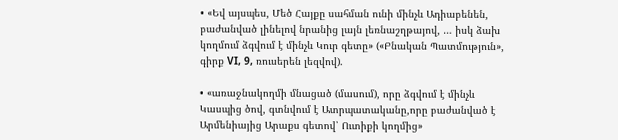• «Եվ այսպես, Մեծ Հայքը սահման ունի մինչև Ադիաբենեն, բաժանված լինելով նրանից լայն լեռնաշղթայով, … իսկ ձախ կողմում ձգվում է մինչև Կուր գետը» («Բնական Պատմություն», գիրք VI, 9, ռուսերեն լեզվով).

• «առաջնակողմի մնացած (մասում), որը ձգվում է մինչև Կասպից ծով, գտնվում է Ատրպատականը,որը բաժանված է Արմենիայից Արաքս գետով՝ Ուտիքի կողմից»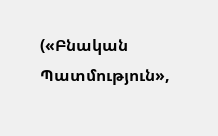(«Բնական Պատմություն»,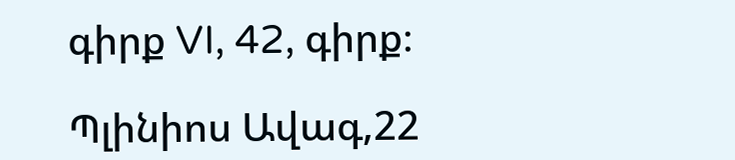գիրք VI, 42, գիրք։

Պլինիոս Ավագ,22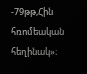-79թթ,Հին հռոմեական հեղինակ»։